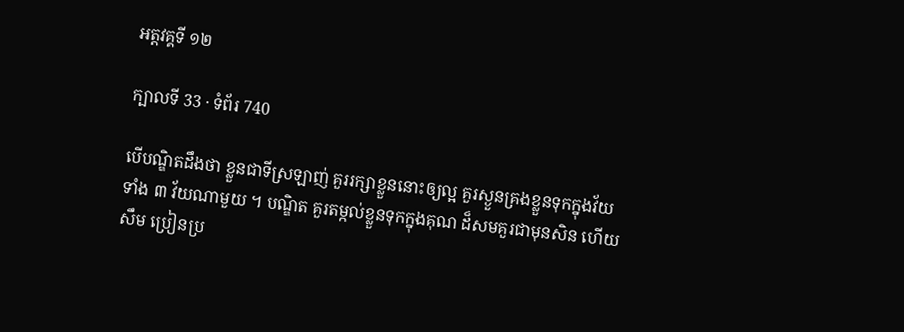អត្តវគ្គទី ១២

ក្បាលទី 33 · ទំព័រ 740

បើបណ្ឌិតដឹងថា ខ្លួនជាទីស្រឡាញ់ គួររក្សាខ្លួននោះឲ្យល្អ គួរស្ងួនគ្រងខ្លួនទុកក្នុងវ័យទាំង ៣ វ័យណាមួយ ។ បណ្ឌិត គួរតម្កល់ខ្លួនទុកក្នុងគុណ ដ៏សមគួរជាមុនសិន ហើយសឹម ប្រៀនប្រ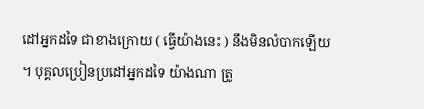ដៅអ្នកដទៃ ជាខាងក្រោយ ( ធ្វើយ៉ាងនេះ ) នឹងមិនលំបាកឡើយ ។ បុគ្គលប្រៀនប្រដៅអ្នកដទៃ យ៉ាងណា ត្រូ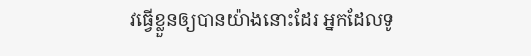វធ្វើខ្លួនឲ្យបានយ៉ាងនោះដែរ អ្នកដែលទូ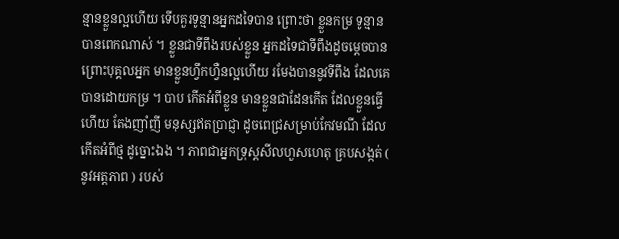ន្មានខ្លួនល្អហើយ ទើបគួរទូន្មានអ្នកដទៃបាន ព្រោះថា ខ្លួនកម្រ ទូន្មានបានពេកណាស់ ។ ខ្លួនជាទីពឹងរបស់ខ្លួន អ្នកដទៃជាទីពឹងដូចម្តេចបាន ព្រោះបុគ្គលអ្នក មានខ្លួនហ្វឹកហ្វឺនល្អហើយ រមែងបាននូវទីពឹង ដែលគេបានដោយកម្រ ។ បាប កើតអំពីខ្លួន មានខ្លួនជាដែនកើត ដែលខ្លួនធ្វើហើយ តែងញាំញី មនុស្សឥតប្រាជ្ញា ដូចពេជ្រសម្រាប់កែវមណី ដែលកើតអំពីថ្ម ដូច្នោះឯង ។ ភាពជាអ្នកទ្រុស្តសីលហួសហេតុ គ្របសង្កត់ ( នូវអត្តភាព ) របស់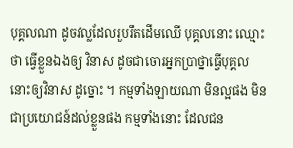បុគ្គលណា ដូចវល្លដែលរួបរឹតដើមឈើ បុគ្គលនោះ ឈ្មោះថា ធ្វើខ្លួនឯងឲ្យ វិនាស ដូចជាចោរអ្នកប្រាថ្នាធ្វើបុគ្គលនោះឲ្យវិនាស ដូច្នោះ ។ កម្មទាំងឡាយណា មិនល្អផង មិនជាប្រយោជន៍ដល់ខ្លួនផង កម្មទាំងនោះ ដែលជន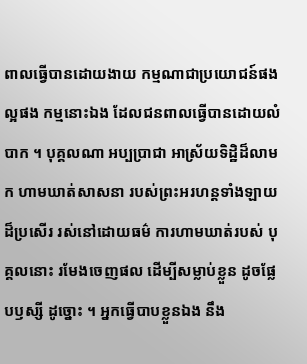ពាលធ្វើបានដោយងាយ កម្មណាជាប្រយោជន៍ផង ល្អផង កម្មនោះឯង ដែលជនពាលធ្វើបានដោយលំបាក ។ បុគ្គលណា អប្បប្រាជា អាស្រ័យទិដ្ឋិដ៏លាមក ហាមឃាត់សាសនា របស់ព្រះអរហន្តទាំងឡាយដ៏ប្រសើរ រស់នៅដោយធម៌ ការហាមឃាត់របស់ បុគ្គលនោះ រមែងចេញផល ដើម្បីសម្លាប់ខ្លួន ដូចផ្លែបឫស្សី ដូច្នោះ ។ អ្នកធ្វើបាបខ្លួនឯង នឹង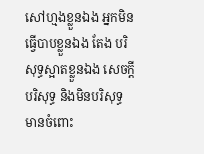សៅហ្មងខ្លួនឯង អ្នកមិនធ្វើបាបខ្លួនឯង តែង បរិសុទ្ធស្អាតខ្លួនឯង សេចក្តីបរិសុទ្ធ និងមិនបរិសុទ្ធ មានចំពោះ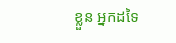ខ្លួន អ្នកដទៃ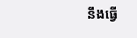នឹងធ្វើ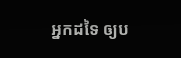អ្នកដទៃ ឲ្យប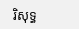រិសុទ្ធ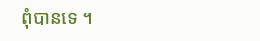ពុំបានទេ ។